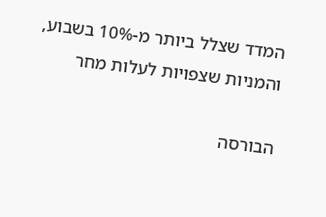המדד שצלל ביותר מ-10% בשבוע, והמניות שצפויות לעלות מחר

הבורסה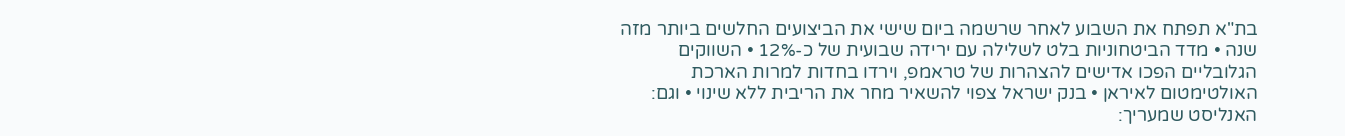בת"א תפתח את השבוע לאחר שרשמה ביום שישי את הביצועים החלשים ביותר מזה שנה • מדד הביטחוניות בלט לשלילה עם ירידה שבועית של כ-12% • השווקים הגלובליים הפכו אדישים להצהרות של טראמפ, וירדו בחדות למרות הארכת האולטימטום לאיראן • בנק ישראל צפוי להשאיר מחר את הריבית ללא שינוי • וגם: האנליסט שמעריך: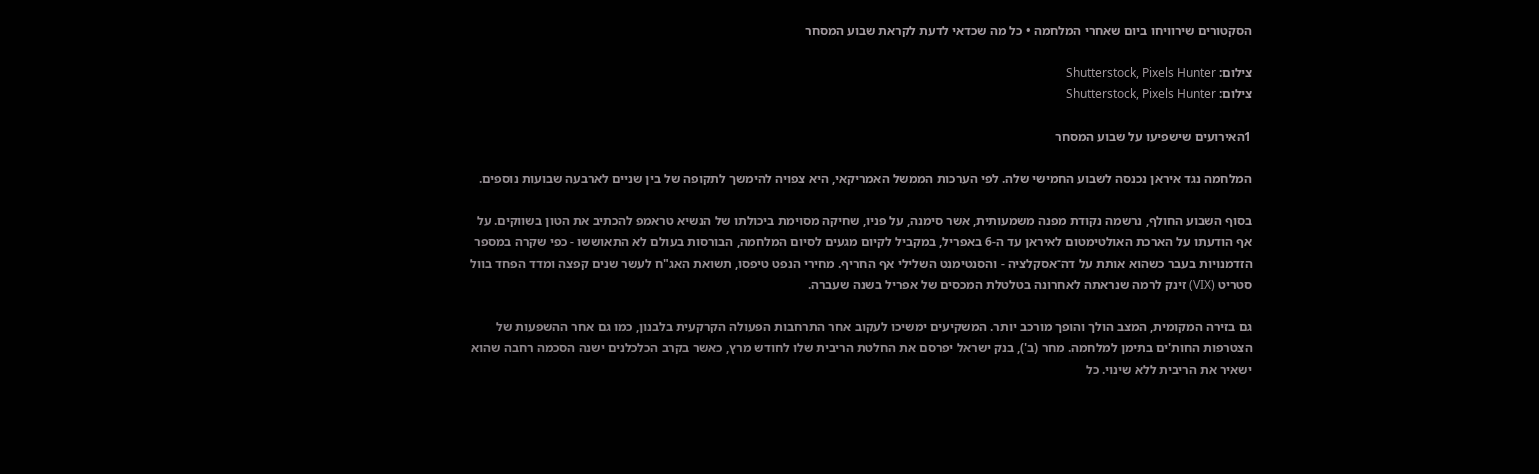הסקטורים שירוויחו ביום שאחרי המלחמה • כל מה שכדאי לדעת לקראת שבוע המסחר

צילום: Shutterstock, Pixels Hunter
צילום: Shutterstock, Pixels Hunter

1האירועים שישפיעו על שבוע המסחר

המלחמה נגד איראן נכנסה לשבוע החמישי שלה. לפי הערכות הממשל האמריקאי, היא צפויה להימשך לתקופה של בין שניים לארבעה שבועות נוספים.

בסוף השבוע החולף, נרשמה נקודת מפנה משמעותית, אשר סימנה, על פניו, שחיקה מסוימת ביכולתו של הנשיא טראמפ להכתיב את הטון בשווקים. על אף הודעתו על הארכת האולטימטום לאיראן עד ה-6 באפריל, במקביל לקיום מגעים לסיום המלחמה, הבורסות בעולם לא התאוששו - כפי שקרה במספר הזדמנויות בעבר כשהוא אותת על דה־אסקלציה - והסנטימנט השלילי אף החריף. מחירי הנפט טיפסו, תשואת האג"ח לעשר שנים קפצה ומדד הפחד בוול סטריט (VIX) זינק לרמה שנראתה לאחרונה בטלטלת המכסים של אפריל בשנה שעברה.

גם בזירה המקומית, המצב הולך והופך מורכב יותר. המשקיעים ימשיכו לעקוב אחר התרחבות הפעולה הקרקעית בלבנון, כמו גם אחר ההשפעות של הצטרפות החות'ים בתימן למלחמה. מחר (ב'), בנק ישראל יפרסם את החלטת הריבית שלו לחודש מרץ, כאשר בקרב הכלכלנים ישנה הסכמה רחבה שהוא ישאיר את הריבית ללא שינוי. כל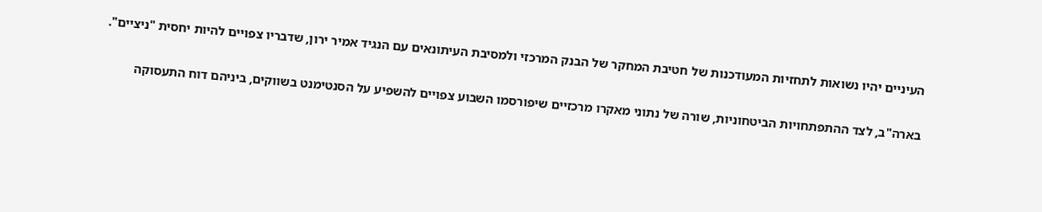העיניים יהיו נשואות לתחזיות המעודכנות של חטיבת המחקר של הבנק המרכזי ולמסיבת העיתונאים עם הנגיד אמיר ירון, שדבריו צפויים להיות יחסית "ניציים".

בארה"ב, לצד ההתפתחויות הביטחוניות, שורה של נתוני מאקרו מרכזיים שיפורסמו השבוע צפויים להשפיע על הסנטימנט בשווקים, ביניהם דוח התעסוקה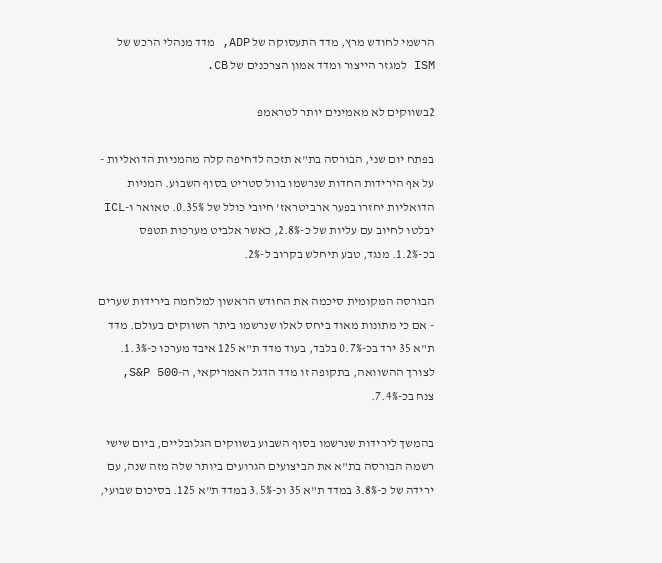הרשמי לחודש מרץ, מדד התעסוקה של ADP, מדד מנהלי הרכש של ISM למגזר הייצור ומדד אמון הצרכנים של CB.

2בשווקים לא מאמינים יותר לטראמפ

בפתח יום שני, הבורסה בת"א תזכה לדחיפה קלה מהמניות הדואליות - על אף הירידות החדות שנרשמו בוול סטריט בסוף השבוע. המניות הדואליות יחזרו בפער ארביטראז' חיובי כולל של 0.35%. טאואר ו-ICL יבלטו לחיוב עם עליות של כ-2.8%, כאשר אלביט מערכות תטפס בכ-1.2%. מנגד, טבע תיחלש בקרוב ל-2%.

הבורסה המקומית סיכמה את החודש הראשון למלחמה בירידות שערים - אם כי מתונות מאוד ביחס לאלו שנרשמו ביתר השווקים בעולם. מדד ת"א 35 ירד בכ-0.7% בלבד, בעוד מדד ת"א 125 איבד מערכו כ-1.3%. לצורך ההשוואה, בתקופה זו מדד הדגל האמריקאי, ה-S&P 500, צנח בכ-7.4%.

בהמשך לירידות שנרשמו בסוף השבוע בשווקים הגלובליים, ביום שישי רשמה הבורסה בת"א את הביצועים הגרועים ביותר שלה מזה שנה, עם ירידה של כ-3.8% במדד ת"א 35 וכ-3.5% במדד ת"א 125. בסיכום שבועי,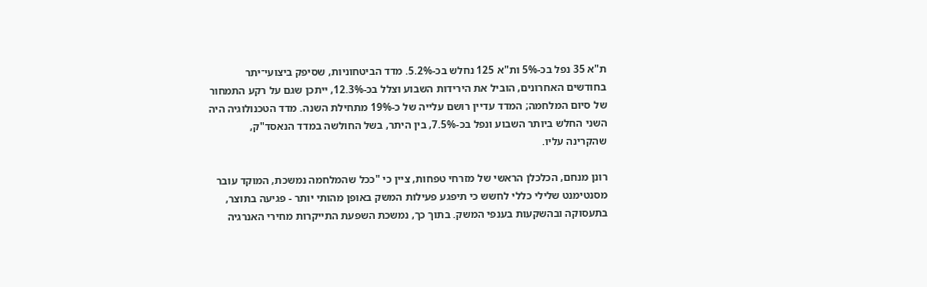ת"א 35 נפל בכ-5% ות"א 125 נחלש בכ-5.2%. מדד הביטחוניות, שסיפק ביצועי־יתר בחודשים האחרונים, הוביל את הירידות השבוע וצלל בכ-12.3%, ייתכן שגם על רקע התמחור של סיום המלחמה; המדד עדיין רושם עלייה של כ-19% מתחילת השנה. מדד הטכנולוגיה היה השני החלש ביותר השבוע ונפל בכ-7.5%, בין היתר, בשל החולשה במדד הנאסד"ק, שהקרינה עליו.

רונן מנחם, הכלכלן הראשי של מזרחי טפחות, ציין כי "ככל שהמלחמה נמשכת, המוקד עובר מסנטימנט שלילי כללי לחשש כי תיפגע פעילות המשק באופן מהותי יותר - פגיעה בתוצר, בתעסוקה ובהשקעות בענפי המשק. בתוך כך, נמשכת השפעת התייקרות מחירי האנרגיה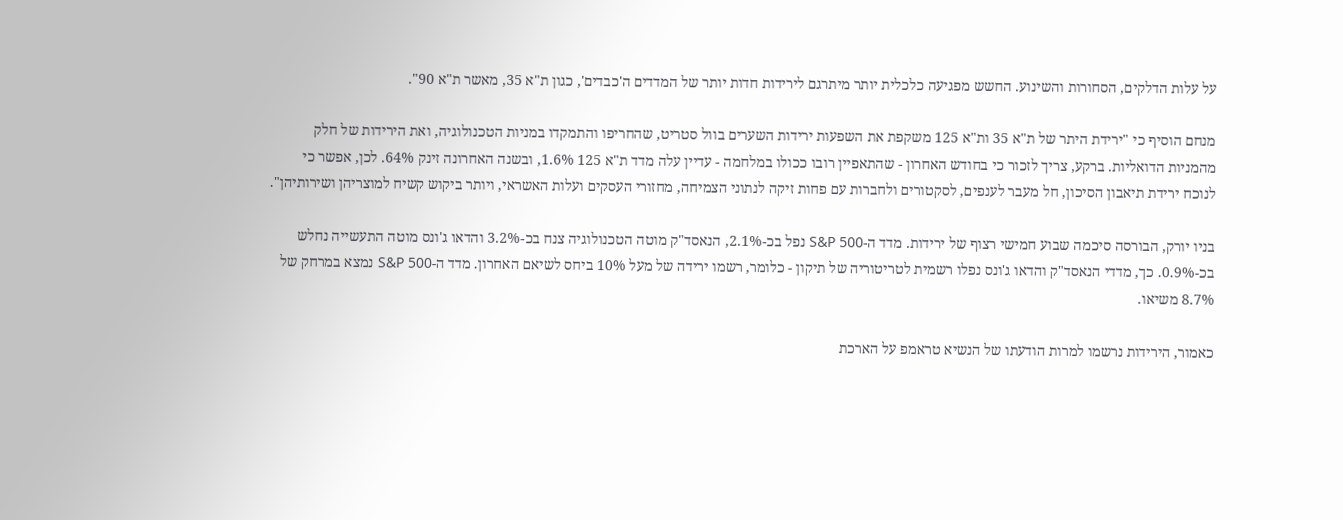על עלות הדלקים, הסחורות והשינוע. החשש מפגיעה כלכלית יותר מיתרגם לירידות חדות יותר של המדדים ה'כבדים', כגון ת"א 35, מאשר ת"א 90".

מנחם הוסיף כי "ירידת היתר של ת"א 35 ות"א 125 משקפת את השפעות ירידות השערים בוול סטריט, שהחריפו והתמקדו במניות הטכנולוגיה, ואת הירידות של חלק מהמניות הדואליות. ברקע, צריך לזכור כי בחודש האחרון - שהתאפיין רובו ככולו במלחמה - עדיין עלה מדד ת"א 125 1.6%, ובשנה האחרונה זינק 64%. לכן, אפשר כי לנוכח ירידת תיאבון הסיכון, חל מעבר לענפים, לסקטורים ולחברות עם פחות זיקה לנתוני הצמיחה, מחזורי העסקים ועלות האשראי, ויותר ביקוש קשיח למוצריהן ושירותיהן".

בניו יורק, הבורסה סיכמה שבוע חמישי רצוף של ירידות. מדד ה-S&P 500 נפל בכ-2.1%, הנאסד"ק מוטה הטכנולוגיה צנח בכ-3.2% והדאו ג'ונס מוטה התעשייה נחלש בכ-0.9%. כך, מדדי הנאסד"ק והדאו ג'ונס נפלו רשמית לטריטוריה של תיקון - כלומר, רשמו ירידה של מעל 10% ביחס לשיאם האחרון. מדד ה-S&P 500 נמצא במרחק של 8.7% משיאו.

כאמור, הירידות נרשמו למרות הודעתו של הנשיא טראמפ על הארכת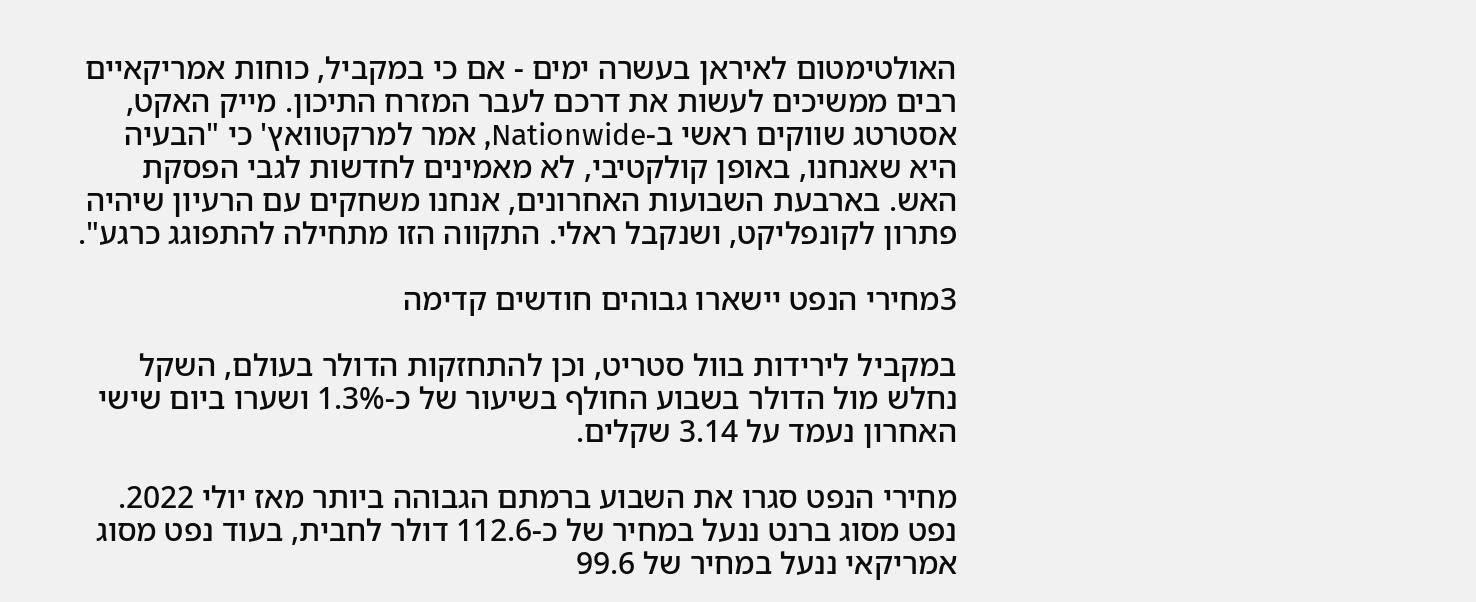האולטימטום לאיראן בעשרה ימים - אם כי במקביל, כוחות אמריקאיים רבים ממשיכים לעשות את דרכם לעבר המזרח התיכון. מייק האקט, אסטרטג שווקים ראשי ב-Nationwide, אמר למרקטוואץ' כי "הבעיה היא שאנחנו, באופן קולקטיבי, לא מאמינים לחדשות לגבי הפסקת האש. בארבעת השבועות האחרונים, אנחנו משחקים עם הרעיון שיהיה פתרון לקונפליקט, ושנקבל ראלי. התקווה הזו מתחילה להתפוגג כרגע".

3מחירי הנפט יישארו גבוהים חודשים קדימה

במקביל לירידות בוול סטריט, וכן להתחזקות הדולר בעולם, השקל נחלש מול הדולר בשבוע החולף בשיעור של כ-1.3% ושערו ביום שישי האחרון נעמד על 3.14 שקלים.

מחירי הנפט סגרו את השבוע ברמתם הגבוהה ביותר מאז יולי 2022. נפט מסוג ברנט ננעל במחיר של כ-112.6 דולר לחבית, בעוד נפט מסוג אמריקאי ננעל במחיר של 99.6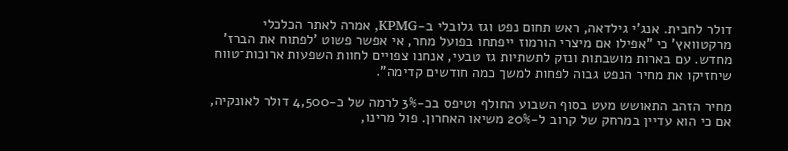דולר לחבית. אנג'י גילדאה, ראש תחום נפט וגז גלובלי ב-KPMG, אמרה לאתר הכלכלי מרקטוואץ' כי "אפילו אם מיצרי הורמוז ייפתחו בפועל מחר, אי אפשר פשוט 'לפתוח את הברז' מחדש. עם בארות מושבתות ונזק לתשתיות גז טבעי, אנחנו צפויים לחוות השפעות ארוכות־טווח שיחזיקו את מחיר הנפט גבוה לפחות למשך כמה חודשים קדימה".

מחיר הזהב התאושש מעט בסוף השבוע החולף וטיפס בכ-3% לרמה של כ-4,500 דולר לאונקיה, אם כי הוא עדיין במרחק של קרוב ל-20% משיאו האחרון. פול מרינו,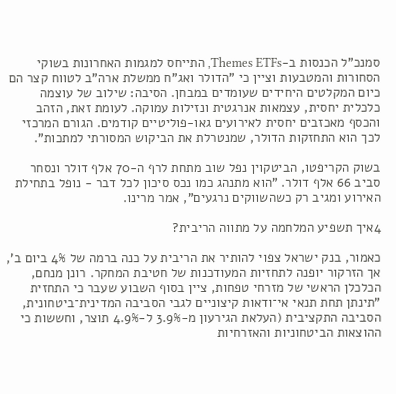סמנכ"ל הכנסות ב-Themes ETFs, התייחס למגמות האחרונות בשוקי הסחורות והמטבעות וציין כי "הדולר ואג"ח ממשלת ארה"ב לטווח קצר הם כיום המקלטים היחידים שעומדים במבחן. הסיבה: שילוב של עוצמה כלכלית יחסית, עצמאות אנרגטית ונזילות עמוקה. לעומת זאת, הזהב והכסף מאכזבים יחסית לאירועים גאו-פוליטיים קודמים. הגורם המרכזי לכך הוא התחזקות הדולר, שמנטרלת את הביקוש המסורתי למתכות".

בשוק הקריפטו, הביטקוין נפל שוב מתחת לרף ה-70 אלף דולר ונסחר סביב 66 אלף דולר. "הוא מתנהג כמו נכס סיכון לכל דבר - נופל בתחילת האירוע ומגיב רק כשהשווקים נרגעים", אמר מרינו.

4איך תשפיע המלחמה על מתווה הריבית?

כאמור, בנק ישראל צפוי להותיר את הריבית על כנה ברמה של 4% ביום ב', אך הזרקור יופנה לתחזיות המעודכנות של חטיבת המחקר. רונן מנחם, הכלכלן הראשי של מזרחי טפחות, ציין בסוף השבוע שעבר כי התחזית "תינתן תחת תנאי אי־ודאות קיצוניים לגבי הסביבה המדינית־ביטחונית, הסביבה התקציבית (העלאת הגירעון מ-3.9% ל-4.9% תוצר, וחששות כי ההוצאות הביטחוניות והאזרחיות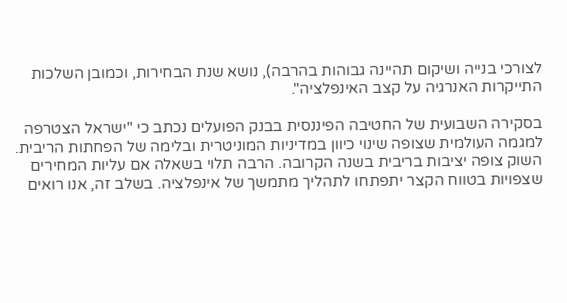לצורכי בנייה ושיקום תהיינה גבוהות בהרבה), נושא שנת הבחירות, וכמובן השלכות התייקרות האנרגיה על קצב האינפלציה".

בסקירה השבועית של החטיבה הפיננסית בבנק הפועלים נכתב כי "ישראל הצטרפה למגמה העולמית שצופה שינוי כיוון במדיניות המוניטרית ובלימה של הפחתות הריבית. השוק צופה יציבות בריבית בשנה הקרובה. הרבה תלוי בשאלה אם עליות המחירים שצפויות בטווח הקצר יתפתחו לתהליך מתמשך של אינפלציה. בשלב זה, אנו רואים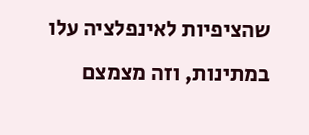שהציפיות לאינפלציה עלו במתינות, וזה מצמצם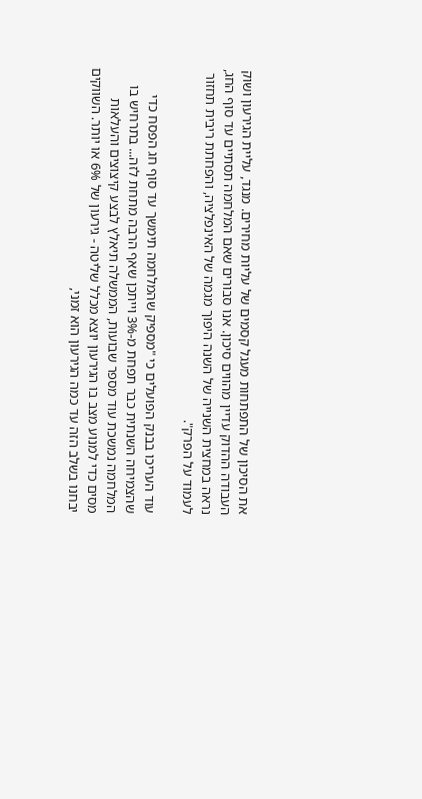את הסיכון של התפתחות מעגל קסמים של עליות מחירים. מנגד, עליית הגירעון ושוק העבודה ההדוק עדיין מהווים סיכון. אנו סבורים שאם המלחמה תסתיים עד סוף החג, נראה במחצית השנייה של השנה היפוך מגמה של האינפלציה, והפחתת ריבית תחזור לעמוד על הפרק".

עוד העריכו בבנק הפועלים כי "מספיק שהמלחמה תימשך עד סוף חג הפסח כדי שהצמיחה השנתית כבר תפחת מ-3% וייתכן שאף הרבה מתחת לזה... בתרחיש בו המלחמה נמשכת עוד מספר שבועות, הממשלה תיאלץ לבצע קיצוצים והעלאות מסים כדי למנוע מצב בו הגירעון יוצא מכלל שליטה - גירעון של 6% או יותר. השווקים יבחנו בשלב הזה עד כמה הגירעון הוא זמני,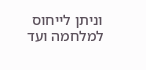וניתן לייחוס למלחמה ועד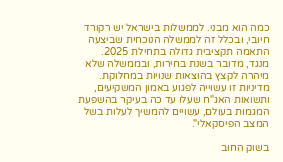כמה הוא מבני. לממשלות בישראל יש רקורד חיובי, ובכלל זה לממשלה הנוכחית שביצעה התאמה תקציבית גדולה בתחילת 2025. מנגד, מדובר בשנת בחירות, ובממשלה שלא מיהרה לקצץ בהוצאות שנויות במחלוקת. מדיניות זו עשוייה לפגוע באמון המשקיעים, ותשואות האג"ח שעלו עד כה בעיקר בהשפעת המגמות בעולם, עשויים להמשיך לעלות בשל המצב הפיסקאלי".

בשוק החוב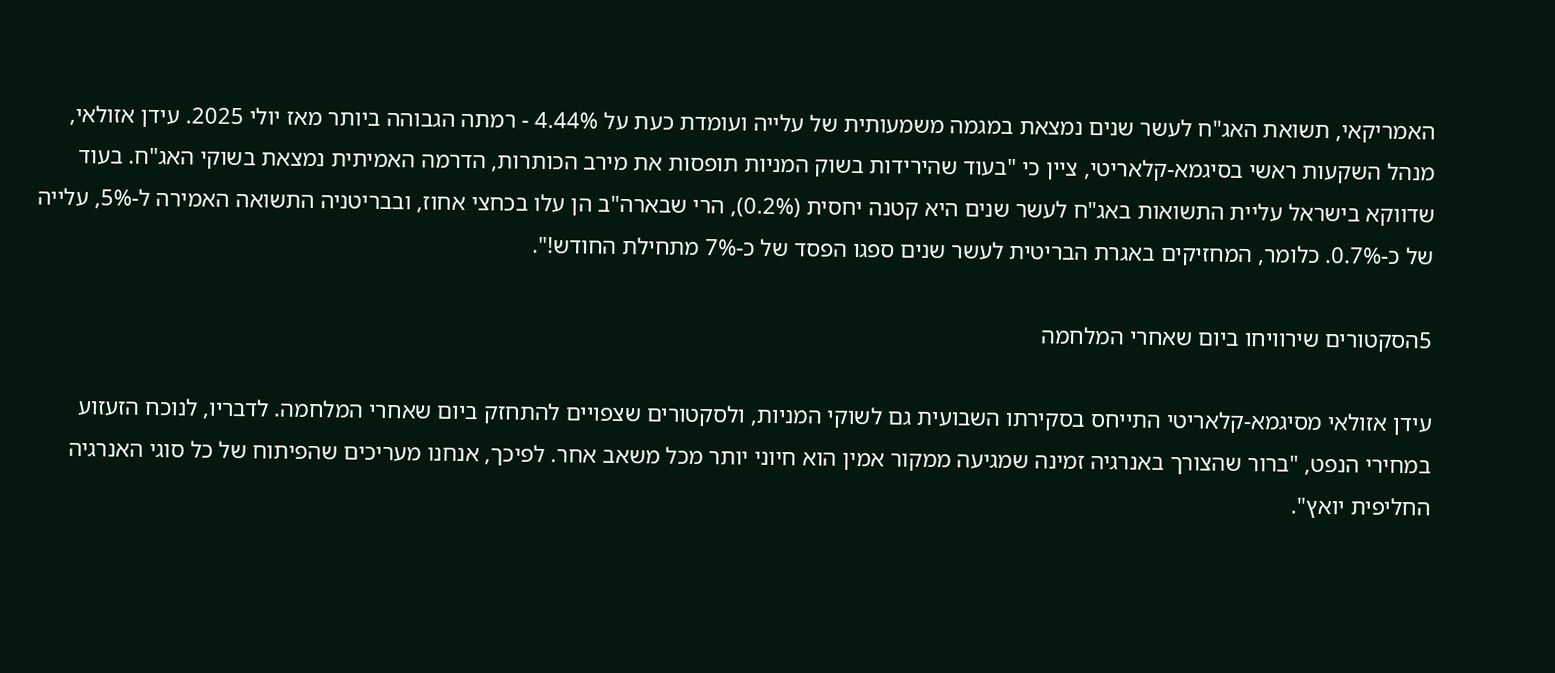האמריקאי, תשואת האג"ח לעשר שנים נמצאת במגמה משמעותית של עלייה ועומדת כעת על 4.44% - רמתה הגבוהה ביותר מאז יולי 2025. עידן אזולאי, מנהל השקעות ראשי בסיגמא-קלאריטי, ציין כי "בעוד שהירידות בשוק המניות תופסות את מירב הכותרות, הדרמה האמיתית נמצאת בשוקי האג"ח. בעוד שדווקא בישראל עליית התשואות באג"ח לעשר שנים היא קטנה יחסית (0.2%), הרי שבארה"ב הן עלו בכחצי אחוז, ובבריטניה התשואה האמירה ל-5%, עלייה של כ-0.7%. כלומר, המחזיקים באגרת הבריטית לעשר שנים ספגו הפסד של כ-7% מתחילת החודש!".

5הסקטורים שירוויחו ביום שאחרי המלחמה

עידן אזולאי מסיגמא-קלאריטי התייחס בסקירתו השבועית גם לשוקי המניות, ולסקטורים שצפויים להתחזק ביום שאחרי המלחמה. לדבריו, לנוכח הזעזוע במחירי הנפט, "ברור שהצורך באנרגיה זמינה שמגיעה ממקור אמין הוא חיוני יותר מכל משאב אחר. לפיכך, אנחנו מעריכים שהפיתוח של כל סוגי האנרגיה החליפית יואץ".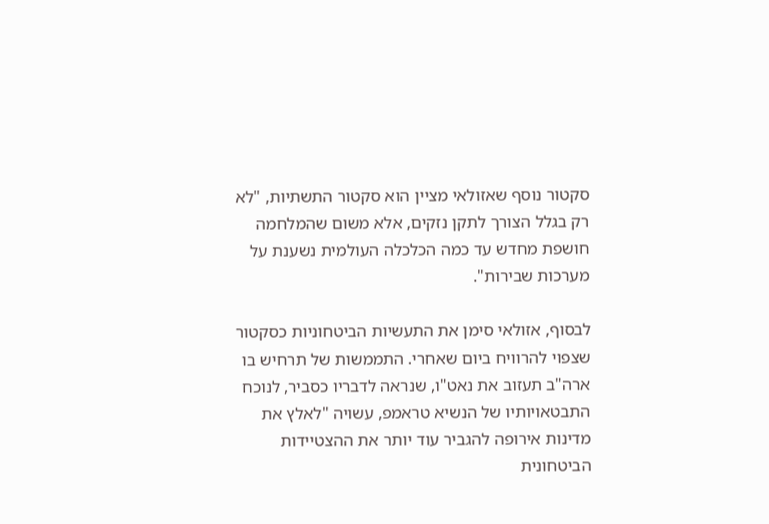סקטור נוסף שאזולאי מציין הוא סקטור התשתיות, "לא רק בגלל הצורך לתקן נזקים, אלא משום שהמלחמה חושפת מחדש עד כמה הכלכלה העולמית נשענת על מערכות שבירות".

לבסוף, אזולאי סימן את התעשיות הביטחוניות כסקטור שצפוי להרוויח ביום שאחרי. התממשות של תרחיש בו ארה"ב תעזוב את נאט"ו, שנראה לדבריו כסביר, לנוכח התבטאויותיו של הנשיא טראמפ, עשויה "לאלץ את מדינות אירופה להגביר עוד יותר את ההצטיידות הביטחונית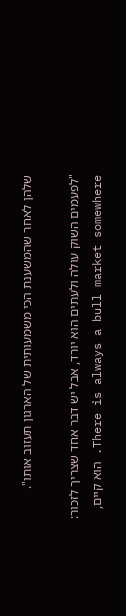שלהן לאחר שהמשענת הכי משמעותית של הארגון תעזוב אותו".

"לפעמים השוק עולה ולעתים הוא יורד, אבל יש דבר אחד שצריך לזכור: There is always a bull market somewhere. הוא קיים,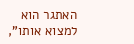האתגר הוא למצוא אותו",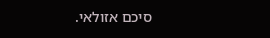סיכם אזולאי.